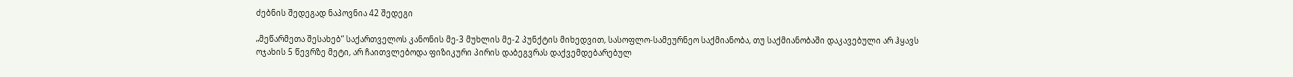ძებნის შედეგად ნაპოვნია 42 შედეგი

„მეწარმეთა შესახებ“ საქართველოს კანონის მე-3 მუხლის მე-2 პუნქტის მიხედვით, სასოფლო-სამეურნეო საქმიანობა, თუ საქმიანობაში დაკავებული არ ჰყავს ოჯახის 5 წევრზე მეტი, არ ჩაითვლებოდა ფიზიკური პირის დაბეგვრას დაქვემდებარებულ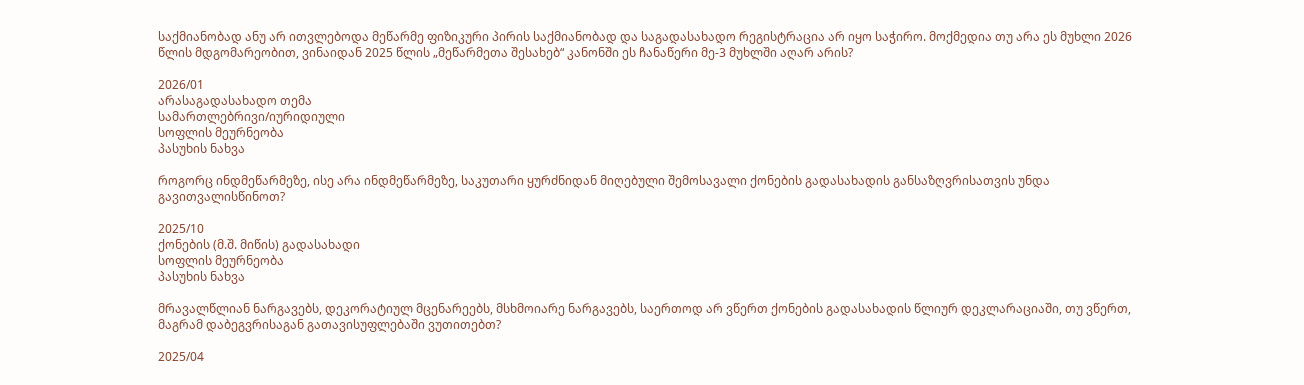საქმიანობად ანუ არ ითვლებოდა მეწარმე ფიზიკური პირის საქმიანობად და საგადასახადო რეგისტრაცია არ იყო საჭირო. მოქმედია თუ არა ეს მუხლი 2026 წლის მდგომარეობით, ვინაიდან 2025 წლის „მეწარმეთა შესახებ“ კანონში ეს ჩანაწერი მე-3 მუხლში აღარ არის?

2026/01
არასაგადასახადო თემა
სამართლებრივი/იურიდიული
სოფლის მეურნეობა
პასუხის ნახვა

როგორც ინდმეწარმეზე, ისე არა ინდმეწარმეზე, საკუთარი ყურძნიდან მიღებული შემოსავალი ქონების გადასახადის განსაზღვრისათვის უნდა გავითვალისწინოთ?

2025/10
ქონების (მ.შ. მიწის) გადასახადი
სოფლის მეურნეობა
პასუხის ნახვა

მრავალწლიან ნარგავებს, დეკორატიულ მცენარეებს, მსხმოიარე ნარგავებს, საერთოდ არ ვწერთ ქონების გადასახადის წლიურ დეკლარაციაში, თუ ვწერთ, მაგრამ დაბეგვრისაგან გათავისუფლებაში ვუთითებთ?

2025/04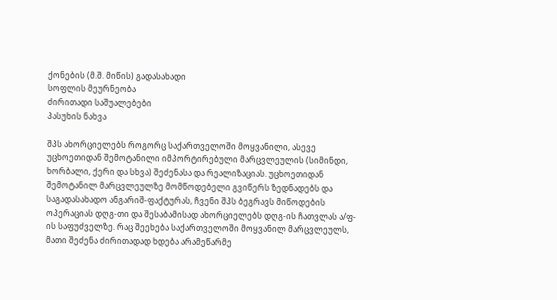ქონების (მ.შ. მიწის) გადასახადი
სოფლის მეურნეობა
ძირითადი საშუალებები
პასუხის ნახვა

შპს ახორციელებს როგორც საქართველოში მოყვანილი, ასევე უცხოეთიდან შემოტანილი იმპორტირებული მარცვლეულის (სიმინდი, ხორბალი, ქერი და სხვა) შეძენასა და რეალიზაციას. უცხოეთიდან შემოტანილ მარცვლეულზე მომწოდებელი გვიწერს ზედნადებს და საგადასახადო ანგარიშ-ფაქტურას, ჩვენი შპს ბეგრავს მიწოდების ოპერაციას დღგ-თი და შესაბამისად ახორციელებს დღგ-ის ჩათვლას ა/ფ-ის საფუძველზე. რაც შეეხება საქართველოში მოყვანილ მარცვლეულს, მათი შეძენა ძირითადად ხდება არამეწარმე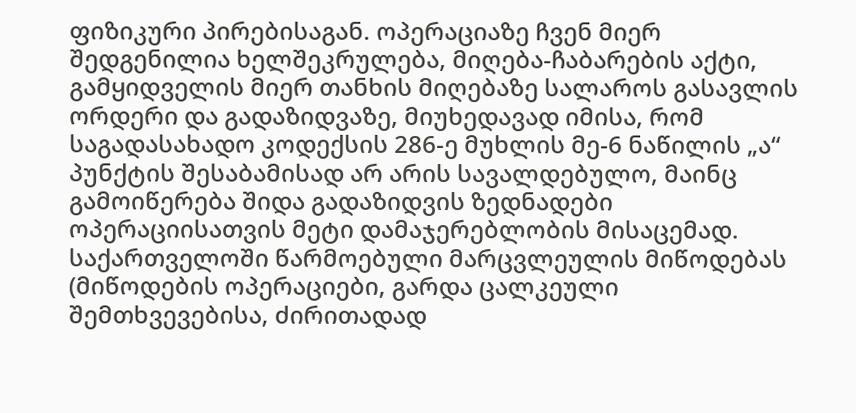ფიზიკური პირებისაგან. ოპერაციაზე ჩვენ მიერ შედგენილია ხელშეკრულება, მიღება-ჩაბარების აქტი, გამყიდველის მიერ თანხის მიღებაზე სალაროს გასავლის ორდერი და გადაზიდვაზე, მიუხედავად იმისა, რომ საგადასახადო კოდექსის 286-ე მუხლის მე-6 ნაწილის „ა“ პუნქტის შესაბამისად არ არის სავალდებულო, მაინც გამოიწერება შიდა გადაზიდვის ზედნადები ოპერაციისათვის მეტი დამაჯერებლობის მისაცემად. საქართველოში წარმოებული მარცვლეულის მიწოდებას (მიწოდების ოპერაციები, გარდა ცალკეული შემთხვევებისა, ძირითადად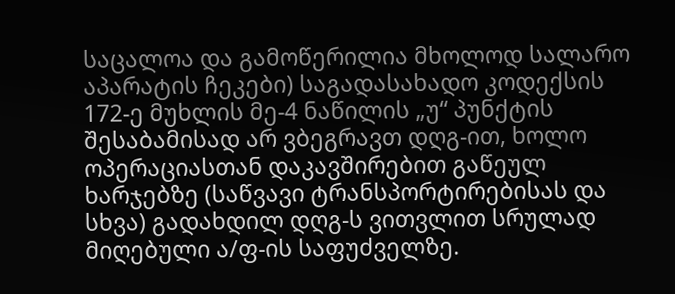საცალოა და გამოწერილია მხოლოდ სალარო აპარატის ჩეკები) საგადასახადო კოდექსის 172-ე მუხლის მე-4 ნაწილის „უ“ პუნქტის შესაბამისად არ ვბეგრავთ დღგ-ით, ხოლო ოპერაციასთან დაკავშირებით გაწეულ ხარჯებზე (საწვავი ტრანსპორტირებისას და სხვა) გადახდილ დღგ-ს ვითვლით სრულად მიღებული ა/ფ-ის საფუძველზე.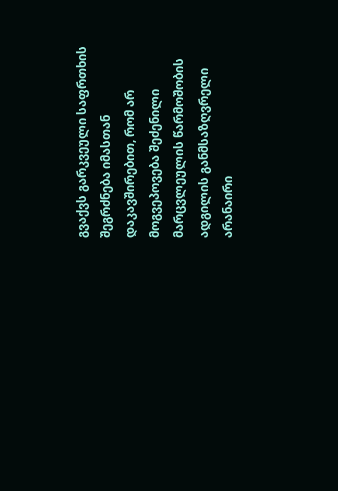გვაქვს გარკვეული საფრთხის შეგრძნება იმასთან დაკავშირებით, რომ არ მოგვეპოვება შეძენილი მარცვლეულის წარმოშობის ადგილის განმსაზღვრელი არანაირი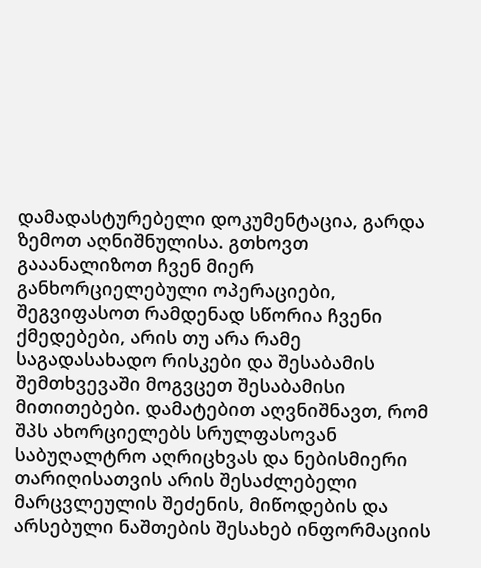დამადასტურებელი დოკუმენტაცია, გარდა ზემოთ აღნიშნულისა. გთხოვთ გააანალიზოთ ჩვენ მიერ განხორციელებული ოპერაციები, შეგვიფასოთ რამდენად სწორია ჩვენი ქმედებები, არის თუ არა რამე საგადასახადო რისკები და შესაბამის შემთხვევაში მოგვცეთ შესაბამისი მითითებები. დამატებით აღვნიშნავთ, რომ შპს ახორციელებს სრულფასოვან საბუღალტრო აღრიცხვას და ნებისმიერი თარიღისათვის არის შესაძლებელი მარცვლეულის შეძენის, მიწოდების და არსებული ნაშთების შესახებ ინფორმაციის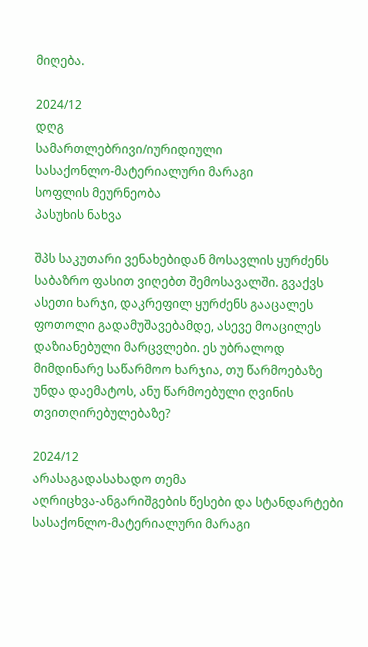მიღება.

2024/12
დღგ
სამართლებრივი/იურიდიული
სასაქონლო-მატერიალური მარაგი
სოფლის მეურნეობა
პასუხის ნახვა

შპს საკუთარი ვენახებიდან მოსავლის ყურძენს საბაზრო ფასით ვიღებთ შემოსავალში. გვაქვს ასეთი ხარჯი, დაკრეფილ ყურძენს გააცალეს ფოთოლი გადამუშავებამდე, ასევე მოაცილეს დაზიანებული მარცვლები. ეს უბრალოდ მიმდინარე საწარმოო ხარჯია, თუ წარმოებაზე უნდა დაემატოს, ანუ წარმოებული ღვინის თვითღირებულებაზე?

2024/12
არასაგადასახადო თემა
აღრიცხვა-ანგარიშგების წესები და სტანდარტები
სასაქონლო-მატერიალური მარაგი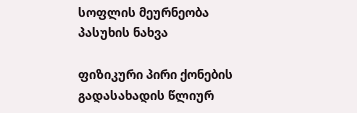სოფლის მეურნეობა
პასუხის ნახვა

ფიზიკური პირი ქონების გადასახადის წლიურ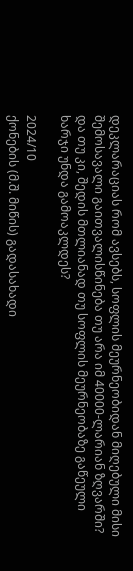დეკლარაციას რომ ავსებს, სოფლის მეურნეობიდან მიღებული მისი შემოსავალი გაითვალისწინება თუ არა იმ 40000-ლარიან ზღვარში? და თუ კი, შედის მთლიანად თუ სოფლის მეურნეობაზე გაწეული ხარჯი უნდა გამოაკლდეს?

2024/10
ქონების (მ.შ. მიწის) გადასახადი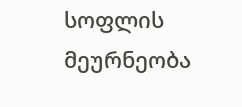სოფლის მეურნეობა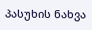პასუხის ნახვა